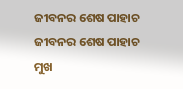ଜୀବନର ଶେଷ ପାହାଚ
ଜୀବନର ଶେଷ ପାହାଚ
ମୁଖ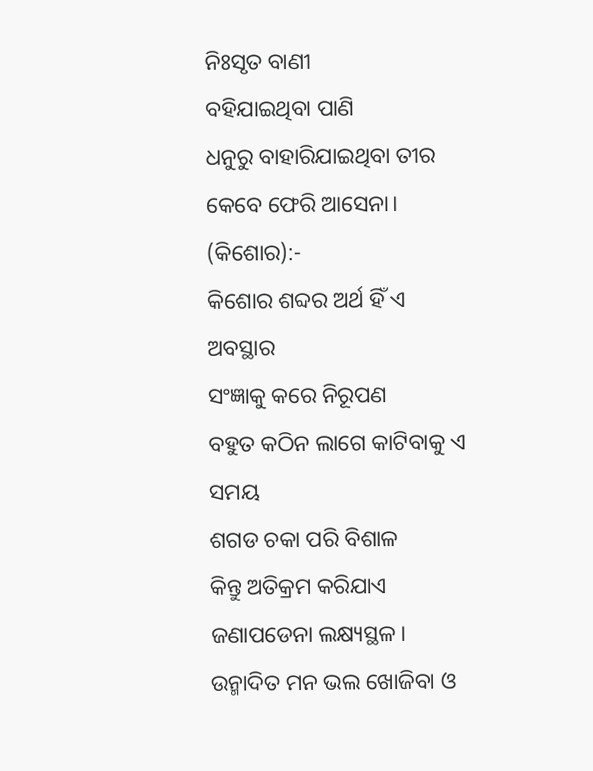ନିଃସୃତ ବାଣୀ
ବହିଯାଇଥିବା ପାଣି
ଧନୁରୁ ବାହାରିଯାଇଥିବା ତୀର
କେବେ ଫେରି ଆସେନା।
(କିଶୋର):-
କିଶୋର ଶବ୍ଦର ଅର୍ଥ ହିଁ ଏ ଅବସ୍ଥାର
ସଂଜ୍ଞାକୁ କରେ ନିରୂପଣ
ବହୁତ କଠିନ ଲାଗେ କାଟିବାକୁ ଏ ସମୟ
ଶଗଡ ଚକା ପରି ବିଶାଳ
କିନ୍ତୁ ଅତିକ୍ରମ କରିଯାଏ ଜଣାପଡେନା ଲକ୍ଷ୍ୟସ୍ଥଳ।
ଉନ୍ମାଦିତ ମନ ଭଲ ଖୋଜିବା ଓ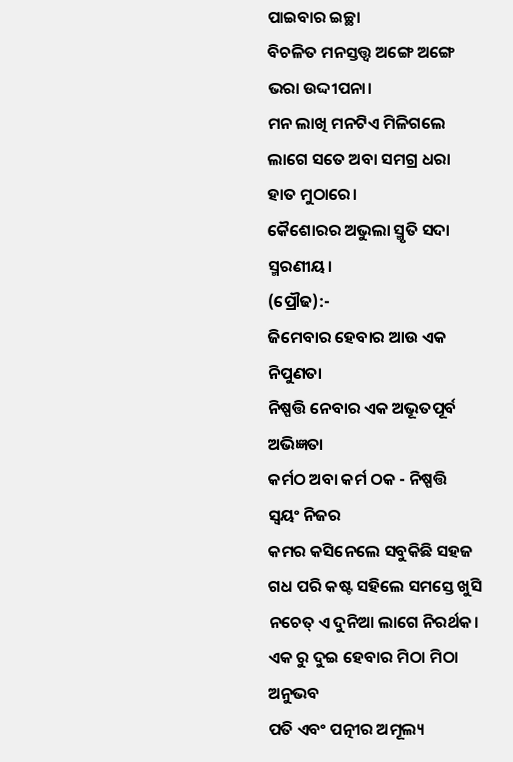ପାଇବାର ଇଚ୍ଛା
ବିଚଳିତ ମନସ୍ତତ୍ତ୍ୱ ଅଙ୍ଗେ ଅଙ୍ଗେ ଭରା ଉଦ୍ଦୀପନା।
ମନ ଲାଖି ମନଟିଏ ମିଳିଗଲେ
ଲାଗେ ସତେ ଅବା ସମଗ୍ର ଧରା ହାତ ମୁଠାରେ।
କୈଶୋରର ଅଭୁଲା ସ୍ମୃତି ସଦା ସ୍ମରଣୀୟ।
(ପ୍ରୌଢ):-
ଜିମେବାର ହେବାର ଆଉ ଏକ ନିପୁଣତା
ନିଷ୍ପତ୍ତି ନେବାର ଏକ ଅଭୂତପୂର୍ବ ଅଭିଜ୍ଞତା
କର୍ମଠ ଅବା କର୍ମ ଠକ - ନିଷ୍ପତ୍ତି ସ୍ୱୟଂ ନିଜର
କମର କସିନେଲେ ସବୁକିଛି ସହଜ
ଗଧ ପରି କଷ୍ଟ ସହିଲେ ସମସ୍ତେ ଖୁସି
ନଚେତ୍ ଏ ଦୁନିଆ ଲାଗେ ନିରର୍ଥକ।
ଏକ ରୁ ଦୁଇ ହେବାର ମିଠା ମିଠା ଅନୁଭବ
ପତି ଏବଂ ପତ୍ନୀର ଅମୂଲ୍ୟ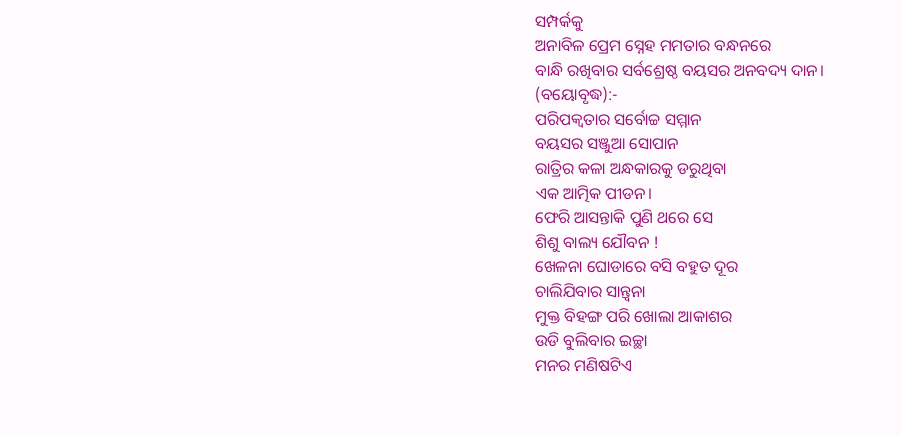ସମ୍ପର୍କକୁ
ଅନାବିଳ ପ୍ରେମ ସ୍ନେହ ମମତାର ବନ୍ଧନରେ
ବାନ୍ଧି ରଖିବାର ସର୍ବଶ୍ରେଷ୍ଠ ବୟସର ଅନବଦ୍ୟ ଦାନ।
(ବୟୋବୃଦ୍ଧ):-
ପରିପକ୍ୱତାର ସର୍ବୋଚ୍ଚ ସମ୍ମାନ
ବୟସର ସଞ୍ଜୁଆ ସୋପାନ
ରାତ୍ରିର କଳା ଅନ୍ଧକାରକୁ ଡରୁଥିବା
ଏକ ଆତ୍ମିକ ପୀଡନ।
ଫେରି ଆସନ୍ତାକି ପୁଣି ଥରେ ସେ
ଶିଶୁ ବାଲ୍ୟ ଯୌବନ !
ଖେଳନା ଘୋଡାରେ ବସି ବହୁତ ଦୂର
ଚାଲିଯିବାର ସାନ୍ତ୍ୱନା
ମୁକ୍ତ ବିହଙ୍ଗ ପରି ଖୋଲା ଆକାଶର
ଉଡି ବୁଲିବାର ଇଚ୍ଛା
ମନର ମଣିଷଟିଏ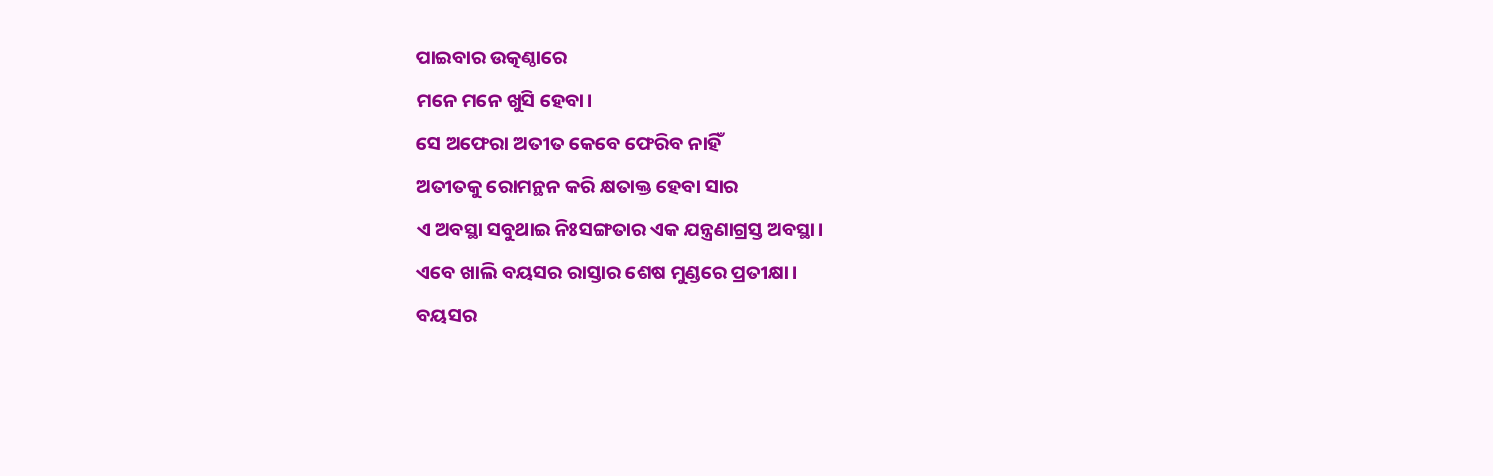ପାଇବାର ଉତ୍କଣ୍ଠାରେ
ମନେ ମନେ ଖୁସି ହେବା।
ସେ ଅଫେରା ଅତୀତ କେବେ ଫେରିବ ନାହିଁ
ଅତୀତକୁ ରୋମନ୍ଥନ କରି କ୍ଷତାକ୍ତ ହେବା ସାର
ଏ ଅବସ୍ଥା ସବୁଥାଇ ନିଃସଙ୍ଗତାର ଏକ ଯନ୍ତ୍ରଣାଗ୍ରସ୍ତ ଅବସ୍ଥା।
ଏବେ ଖାଲି ବୟସର ରାସ୍ତାର ଶେଷ ମୁଣ୍ଡରେ ପ୍ରତୀକ୍ଷା।
ବୟସର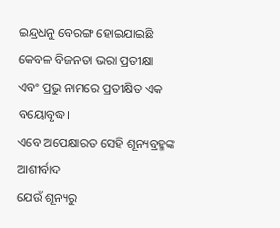ଇନ୍ଦ୍ରଧନୁ ବେରଙ୍ଗ ହୋଇଯାଇଛି
କେବଳ ବିଜନତା ଭରା ପ୍ରତୀକ୍ଷା
ଏବଂ ପ୍ରଭୁ ନାମରେ ପ୍ରତୀକ୍ଷିତ ଏକ ବୟୋବୃଦ୍ଧ।
ଏବେ ଅପେକ୍ଷାରତ ସେହି ଶୂନ୍ୟବ୍ରହ୍ମଙ୍କ ଆଶୀର୍ବାଦ
ଯେଉଁ ଶୂନ୍ୟରୁ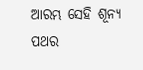ଆରମ୍ଭ ସେହି ଶୂନ୍ୟ ପଥର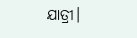ଯାତ୍ରୀ।